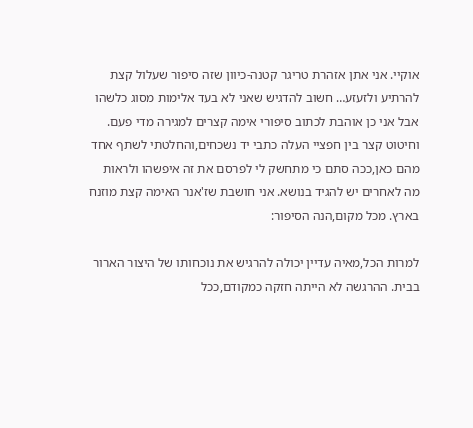אוקיי. אני אתן אזהרת טריגר קטנה-כיוון שזה סיפור שעלול קצת להרתיע ולזעזע… חשוב להדגיש שאני לא בעד אלימות מסוג כלשהו אבל אני כן אוהבת לכתוב סיפורי אימה קצרים למגירה מדי פעם. וחיטוט קצר בין חפציי העלה כתבי יד נשכחים,והחלטתי לשתף אחד מהם כאן,ככה סתם כי מתחשק לי לפרסם את זה איפשהו ולראות מה לאחרים יש להגיד בנושא. אני חושבת שז'אנר האימה קצת מוזנח בארץ. מכל מקום,הנה הסיפור:

למרות הכל,מאיה עדיין יכולה להרגיש את נוכחותו של היצור הארור בבית. ההרגשה לא הייתה חזקה כמקודם,ככל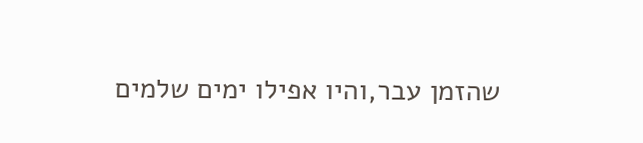שהזמן עבר,והיו אפילו ימים שלמים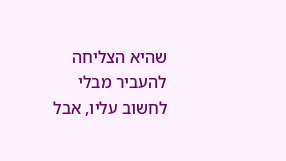שהיא הצליחה להעביר מבלי לחשוב עליו, אבל